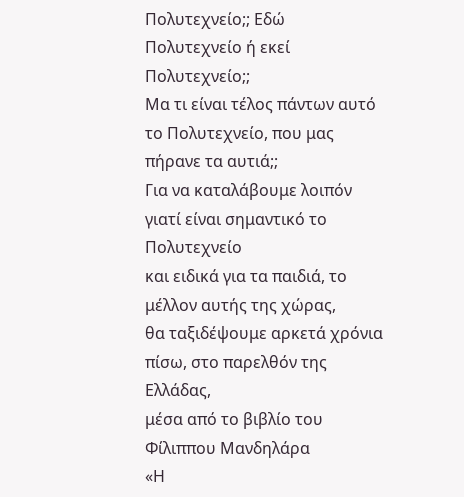Πολυτεχνείο;; Εδώ Πολυτεχνείο ή εκεί Πολυτεχνείο;;
Μα τι είναι τέλος πάντων αυτό το Πολυτεχνείο, που μας πήρανε τα αυτιά;;
Για να καταλάβουμε λοιπόν γιατί είναι σημαντικό το Πολυτεχνείο
και ειδικά για τα παιδιά, το μέλλον αυτής της χώρας,
θα ταξιδέψουμε αρκετά χρόνια πίσω, στο παρελθόν της Ελλάδας,
μέσα από το βιβλίο του Φίλιππου Μανδηλάρα
«Η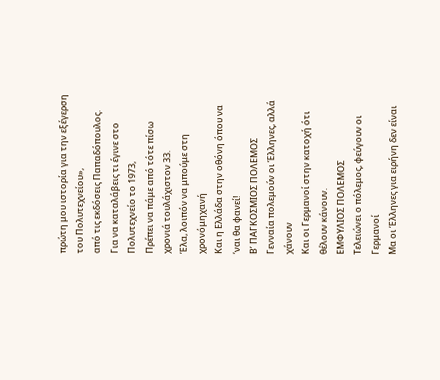πρώτη μου ιστορία για την εξέγερση του Πολυτεχνείου»,
από τις εκδόσεις Παπαδόπουλος.
Για να καταλάβεις τι έγινε στο Πολυτεχνείο το 1973,
Πρέπει να πάμε από τότε πίσω χρονιά τουλάχιστον 33.
Έλα, λοιπόν να μπούμε στη χρονόμηχανή
Και η Ελλάδα στην οθόνη όπου να ‘ναι θα φανεί!
Β’ ΠΑΓΚΟΣΜΙΟΣ ΠΟΛΕΜΟΣ
Γενναία πολεμούν οι Έλληνες, αλλά χάνουν
Και οι Γερμανοί στην κατοχή ότι θέλουν κάνουν.
ΕΜΦΥΛΙΟΣ ΠΟΛΕΜΟΣ
Τελειώνει ο πόλεμος, φεύγουν οι Γερμανοί
Μα οι Έλληνες για ειρήνη δεν είναι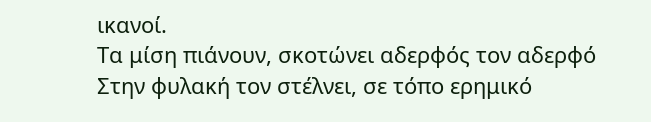ικανοί.
Τα μίση πιάνουν, σκοτώνει αδερφός τον αδερφό
Στην φυλακή τον στέλνει, σε τόπο ερημικό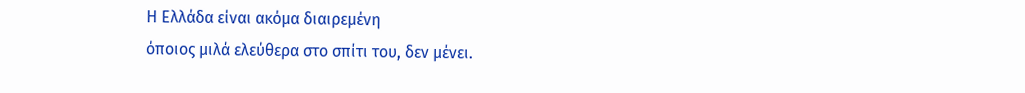Η Ελλάδα είναι ακόμα διαιρεμένη
όποιος μιλά ελεύθερα στο σπίτι του, δεν μένει.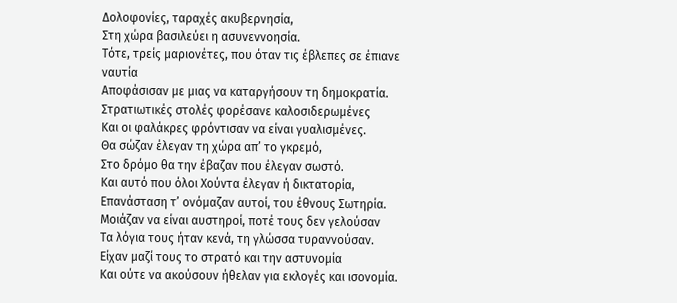Δολοφονίες, ταραχές ακυβερνησία,
Στη χώρα βασιλεύει η ασυνεννοησία.
Τότε, τρείς μαριονέτες, που όταν τις έβλεπες σε έπιανε ναυτία
Αποφάσισαν με μιας να καταργήσουν τη δημοκρατία.
Στρατιωτικές στολές φορέσανε καλοσιδερωμένες
Και οι φαλάκρες φρόντισαν να είναι γυαλισμένες.
Θα σώζαν έλεγαν τη χώρα απ’ το γκρεμό,
Στο δρόμο θα την έβαζαν που έλεγαν σωστό.
Και αυτό που όλοι Χούντα έλεγαν ή δικτατορία,
Επανάσταση τ’ ονόμαζαν αυτοί, του έθνους Σωτηρία.
Μοιάζαν να είναι αυστηροί, ποτέ τους δεν γελούσαν
Τα λόγια τους ήταν κενά, τη γλώσσα τυραννούσαν.
Είχαν μαζί τους το στρατό και την αστυνομία
Και ούτε να ακούσουν ήθελαν για εκλογές και ισονομία.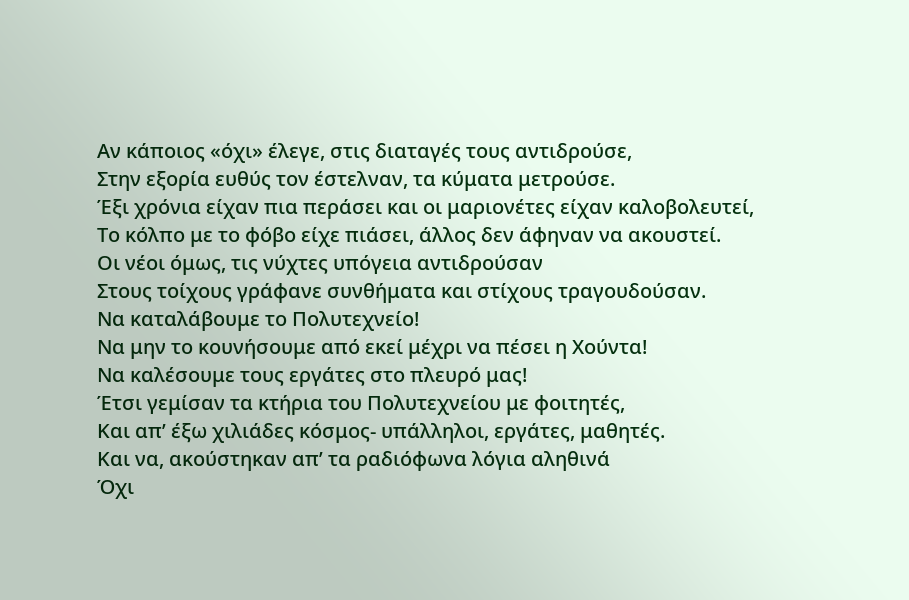Αν κάποιος «όχι» έλεγε, στις διαταγές τους αντιδρούσε,
Στην εξορία ευθύς τον έστελναν, τα κύματα μετρούσε.
Έξι χρόνια είχαν πια περάσει και οι μαριονέτες είχαν καλοβολευτεί,
Το κόλπο με το φόβο είχε πιάσει, άλλος δεν άφηναν να ακουστεί.
Οι νέοι όμως, τις νύχτες υπόγεια αντιδρούσαν
Στους τοίχους γράφανε συνθήματα και στίχους τραγουδούσαν.
Να καταλάβουμε το Πολυτεχνείο!
Να μην το κουνήσουμε από εκεί μέχρι να πέσει η Χούντα!
Να καλέσουμε τους εργάτες στο πλευρό μας!
Έτσι γεμίσαν τα κτήρια του Πολυτεχνείου με φοιτητές,
Και απ’ έξω χιλιάδες κόσμος- υπάλληλοι, εργάτες, μαθητές.
Και να, ακούστηκαν απ’ τα ραδιόφωνα λόγια αληθινά
Όχι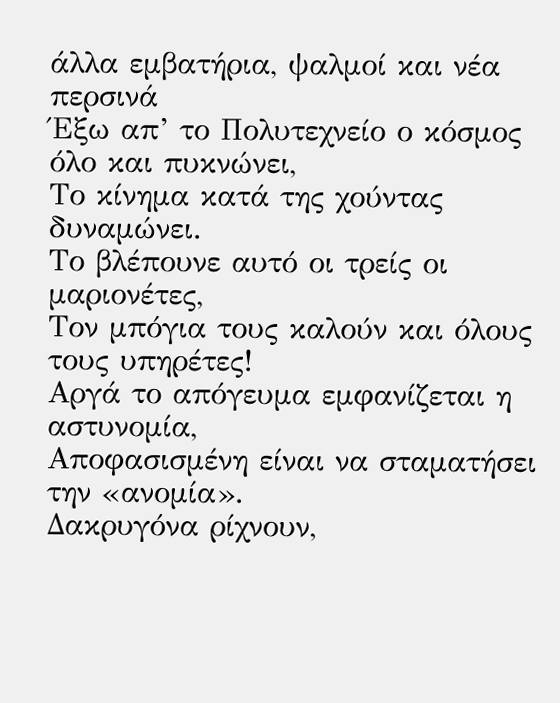άλλα εμβατήρια, ψαλμοί και νέα περσινά
Έξω απ’ το Πολυτεχνείο ο κόσμος όλο και πυκνώνει,
Το κίνημα κατά της χούντας δυναμώνει.
Το βλέπουνε αυτό οι τρείς οι μαριονέτες,
Τον μπόγια τους καλούν και όλους τους υπηρέτες!
Αργά το απόγευμα εμφανίζεται η αστυνομία,
Αποφασισμένη είναι να σταματήσει την «ανομία».
Δακρυγόνα ρίχνουν,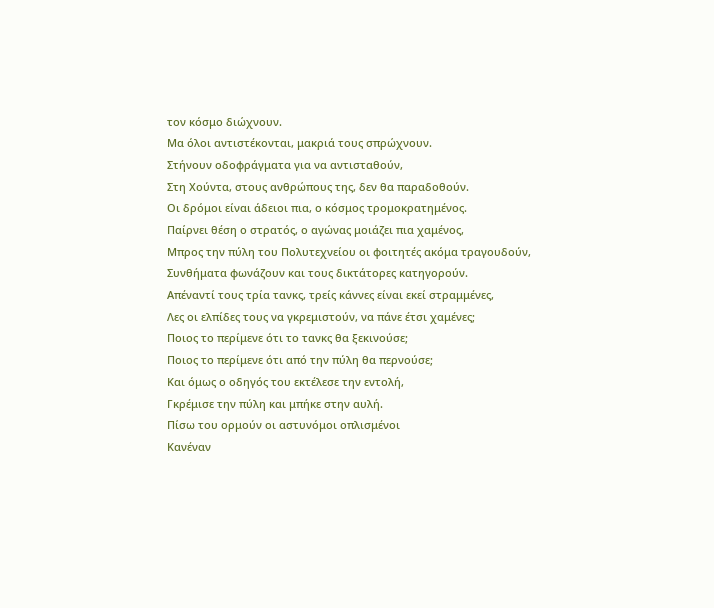τον κόσμο διώχνουν.
Μα όλοι αντιστέκονται, μακριά τους σπρώχνουν.
Στήνουν οδοφράγματα για να αντισταθούν,
Στη Χούντα, στους ανθρώπους της, δεν θα παραδοθούν.
Οι δρόμοι είναι άδειοι πια, ο κόσμος τρομοκρατημένος.
Παίρνει θέση ο στρατός, ο αγώνας μοιάζει πια χαμένος,
Μπρος την πύλη του Πολυτεχνείου οι φοιτητές ακόμα τραγουδούν,
Συνθήματα φωνάζουν και τους δικτάτορες κατηγορούν.
Απέναντί τους τρία τανκς, τρείς κάννες είναι εκεί στραμμένες,
Λες οι ελπίδες τους να γκρεμιστούν, να πάνε έτσι χαμένες;
Ποιος το περίμενε ότι το τανκς θα ξεκινούσε;
Ποιος το περίμενε ότι από την πύλη θα περνούσε;
Και όμως ο οδηγός του εκτέλεσε την εντολή,
Γκρέμισε την πύλη και μπήκε στην αυλή.
Πίσω του ορμούν οι αστυνόμοι οπλισμένοι
Κανέναν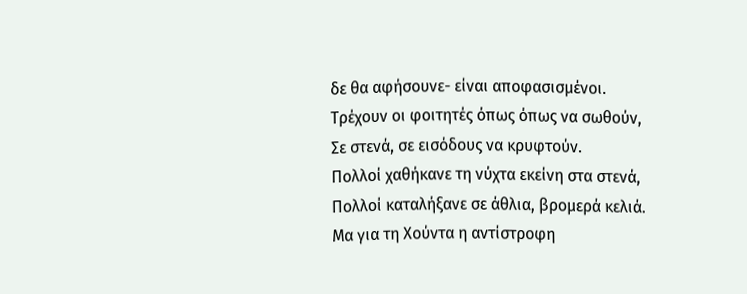δε θα αφήσουνε- είναι αποφασισμένοι.
Τρέχουν οι φοιτητές όπως όπως να σωθούν,
Σε στενά, σε εισόδους να κρυφτούν.
Πολλοί χαθήκανε τη νύχτα εκείνη στα στενά,
Πολλοί καταλήξανε σε άθλια, βρομερά κελιά.
Μα για τη Χούντα η αντίστροφη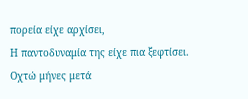πορεία είχε αρχίσει,
Η παντοδυναμία της είχε πια ξεφτίσει.
Οχτώ μήνες μετά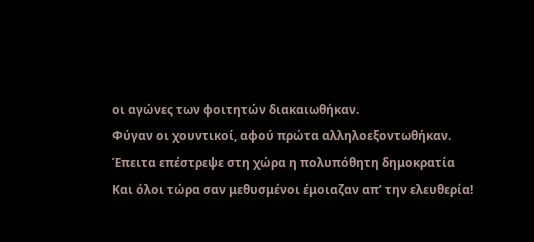οι αγώνες των φοιτητών διακαιωθήκαν.
Φύγαν οι χουντικοί, αφού πρώτα αλληλοεξοντωθήκαν.
Έπειτα επέστρεψε στη χώρα η πολυπόθητη δημοκρατία
Και όλοι τώρα σαν μεθυσμένοι έμοιαζαν απ’ την ελευθερία!